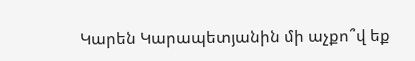Կարեն Կարապետյանին մի աչքո՞վ եք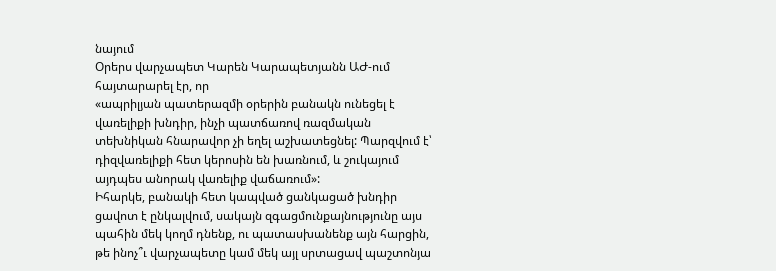նայում
Օրերս վարչապետ Կարեն Կարապետյանն ԱԺ-ում հայտարարել էր, որ
«ապրիլյան պատերազմի օրերին բանակն ունեցել է վառելիքի խնդիր, ինչի պատճառով ռազմական տեխնիկան հնարավոր չի եղել աշխատեցնել: Պարզվում է՝ դիզվառելիքի հետ կերոսին են խառնում, և շուկայում այդպես անորակ վառելիք վաճառում»:
Իհարկե, բանակի հետ կապված ցանկացած խնդիր ցավոտ է ընկալվում, սակայն զգացմունքայնությունը այս պահին մեկ կողմ դնենք, ու պատասխանենք այն հարցին, թե ինոչ՞ւ վարչապետը կամ մեկ այլ սրտացավ պաշտոնյա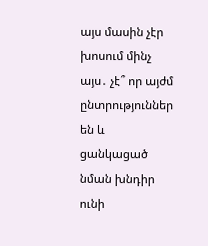այս մասին չէր խոսում մինչ այս․ չէ՞ որ այժմ ընտրություններ են և ցանկացած նման խնդիր ունի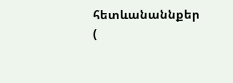հետևանաննքեր (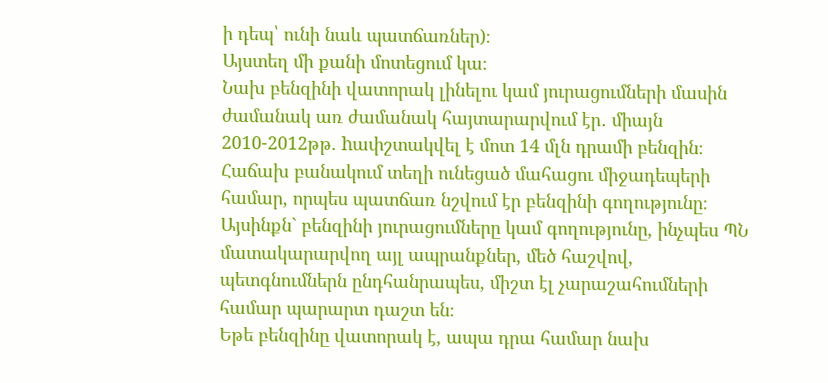ի դեպ՝ ունի նաև պատճառներ)։
Այստեղ մի քանի մոտեցում կա։
Նախ բենզինի վատորակ լինելու կամ յուրացումների մասին ժամանակ առ ժամանակ հայտարարվում էր․ միայն 2010-2012թթ. hափշտակվել է մոտ 14 մլն դրամի բենզին։ Հաճախ բանակում տեղի ունեցած մահացու միջադեպերի համար, որպես պատճառ նշվում էր բենզինի գողությունը։ Այսինքն` բենզինի յուրացումները կամ գողությունը, ինչպես ՊՆ մատակարարվող այլ ապրանքներ, մեծ հաշվով, պետգնումներն ընդհանրապես, միշտ էլ չարաշահումների համար պարարտ դաշտ են։
Եթե բենզինը վատորակ է, ապա դրա համար նախ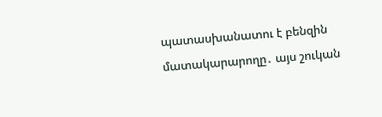պատասխանատու է բենզին մատակարարողը․ այս շուկան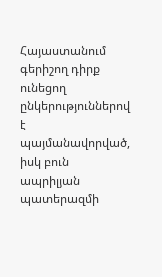Հայաստանում գերիշող դիրք ունեցող ընկերություններով է պայմանավորված, իսկ բուն ապրիլյան պատերազմի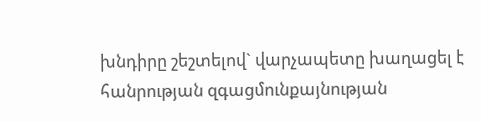խնդիրը շեշտելով` վարչապետը խաղացել է հանրության զգացմունքայնության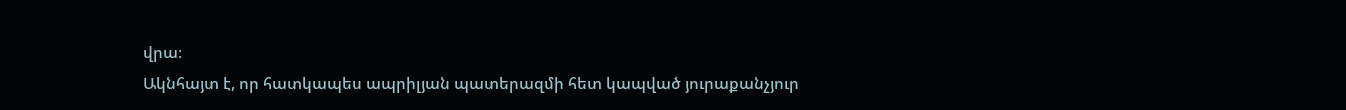վրա։
Ակնհայտ է, որ հատկապես ապրիլյան պատերազմի հետ կապված յուրաքանչյուր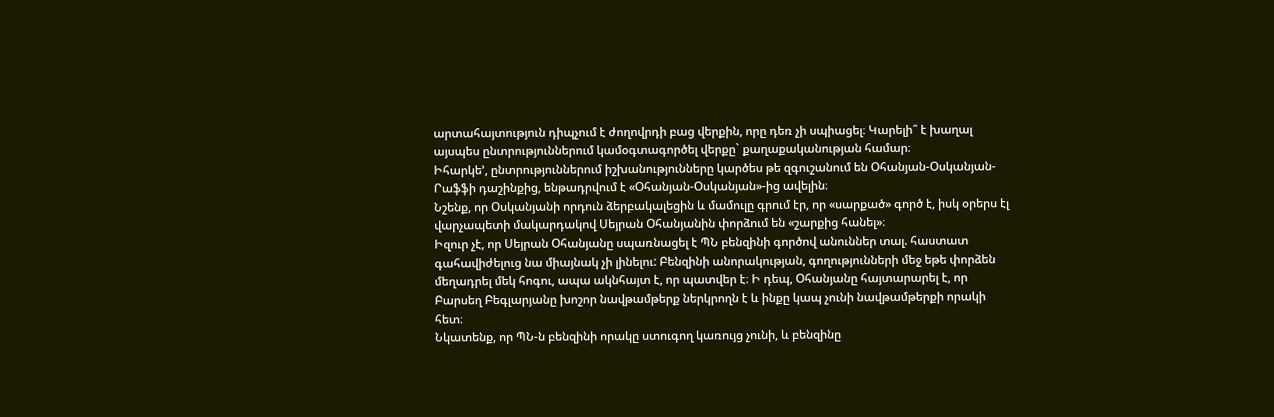արտահայտություն դիպչում է ժողովրդի բաց վերքին, որը դեռ չի սպիացել։ Կարելի՞ է խաղալ այսպես ընտրություններում կամօգտագործել վերքը` քաղաքականության համար։
Իհարկե’, ընտրություններում իշխանությունները կարծես թե զգուշանում են Օհանյան-Օսկանյան-Րաֆֆի դաշինքից, ենթադրվում է «Օհանյան-Օսկանյան»-ից ավելին։
Նշենք, որ Օսկանյանի որդուն ձերբակալեցին և մամուլը գրում էր, որ «սարքած» գործ է, իսկ օրերս էլ վարչապետի մակարդակով Սեյրան Օհանյանին փորձում են «շարքից հանել»։
Իզուր չէ, որ Սեյրան Օհանյանը սպառնացել է ՊՆ բենզինի գործով անուններ տալ. հաստատ գահավիժելուց նա միայնակ չի լինելու: Բենզինի անորակության, գողությունների մեջ եթե փորձեն մեղադրել մեկ հոգու, ապա ակնհայտ է, որ պատվեր է։ Ի դեպ, Օհանյանը հայտարարել է, որ Բարսեղ Բեգլարյանը խոշոր նավթամթերք ներկրողն է և ինքը կապ չունի նավթամթերքի որակի հետ։
Նկատենք, որ ՊՆ-ն բենզինի որակը ստուգող կառույց չունի, և բենզինը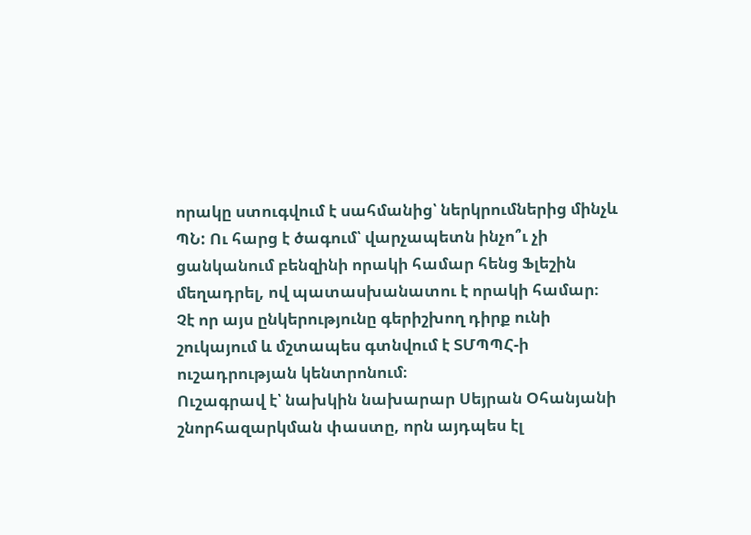որակը ստուգվում է սահմանից՝ ներկրումներից մինչև ՊՆ: Ու հարց է ծագում՝ վարչապետն ինչո՞ւ չի ցանկանում բենզինի որակի համար հենց Ֆլեշին մեղադրել, ով պատասխանատու է որակի համար։ Չէ որ այս ընկերությունը գերիշխող դիրք ունի շուկայում և մշտապես գտնվում է ՏՄՊՊՀ-ի ուշադրության կենտրոնում։
Ուշագրավ է՝ նախկին նախարար Սեյրան Օհանյանի շնորհազարկման փաստը, որն այդպես էլ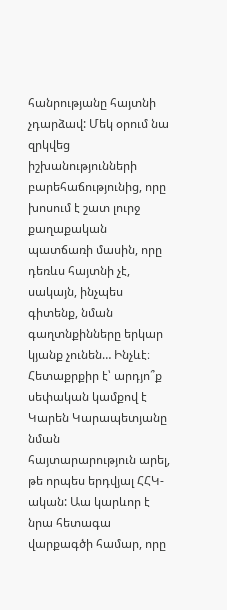հանրությանը հայտնի չդարձավ: Մեկ օրում նա զրկվեց իշխանությունների բարեհաճությունից, որը խոսում է շատ լուրջ քաղաքական պատճառի մասին, որը դեռևս հայտնի չէ, սակայն, ինչպես գիտենք, նման գաղտնքինները երկար կյանք չունեն… Ինչևէ։
Հետաքրքիր է՝ արդյո՞ք սեփական կամքով է Կարեն Կարապետյանը նման հայտարարություն արել, թե որպես երդվյալ ՀՀԿ-ական: Աա կարևոր է նրա հետագա վարքագծի համար, որը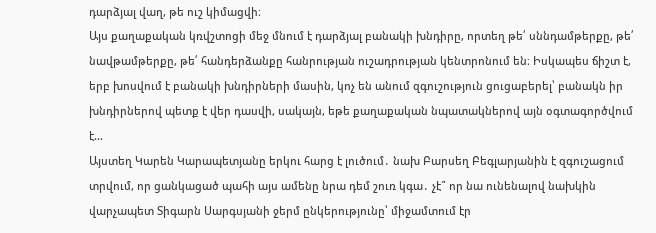դարձյալ վաղ, թե ուշ կիմացվի։
Այս քաղաքական կռվշտոցի մեջ մնում է դարձյալ բանակի խնդիրը, որտեղ թե՛ սննդամթերքը, թե՛ նավթամթերքը, թե՛ հանդերձանքը հանրության ուշադրության կենտրոնում են։ Իսկապես ճիշտ է, երբ խոսվում է բանակի խնդիրների մասին, կոչ են անում զգուշություն ցուցաբերել՝ բանակն իր խնդիրներով պետք է վեր դասվի, սակայն, եթե քաղաքական նպատակներով այն օգտագործվում է…
Այստեղ Կարեն Կարապետյանը երկու հարց է լուծում․ նախ Բարսեղ Բեգլարյանին է զգուշացում տրվում, որ ցանկացած պահի այս ամենը նրա դեմ շուռ կգա․ չէ՞ որ նա ունենալով նախկին վարչապետ Տիգարն Սարգսյանի ջերմ ընկերությունը՝ միջամտում էր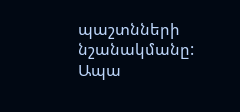պաշտնների նշանակմանը: Ապա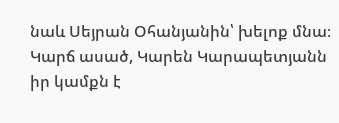նաև Սեյրան Օհանյանին՝ խելոք մնա։
Կարճ ասած, Կարեն Կարապետյանն իր կամքն է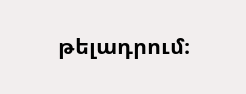թելադրում։